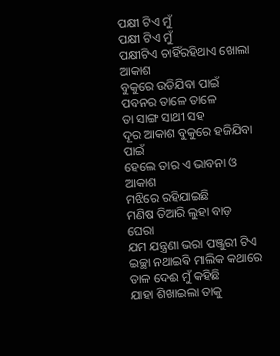ପକ୍ଷୀ ଟିଏ ମୁଁ
ପକ୍ଷୀ ଟିଏ ମୁଁ
ପକ୍ଷୀଟିଏ ଚାହିଁରହିଥାଏ ଖୋଲା ଆକାଶ
ବୁକୁରେ ଉଡିଯିବା ପାଇଁ
ପବନର ତାଳେ ତାଳେ
ତା ସାଙ୍ଗ ସାଥୀ ସହ
ଦୂର ଆକାଶ ବୁକୁରେ ହଜିଯିବା ପାଇଁ
ହେଲେ ତାର ଏ ଭାବନା ଓ ଆକାଶ
ମଝିରେ ରହିଯାଇଛି
ମଣିଷ ତିଆରି ଲୁହା ବାଡ଼ ଘେରା
ଯମ ଯନ୍ତ୍ରଣା ଭରା ପଞ୍ଜୁରୀ ଟିଏ
ଇଚ୍ଛା ନଥାଇଵି ମାଲିକ କଥାରେ
ତାଳ ଦେଈ ମୁଁ କହିଛି
ଯାହା ଶିଖାଇଲା ତାକୁ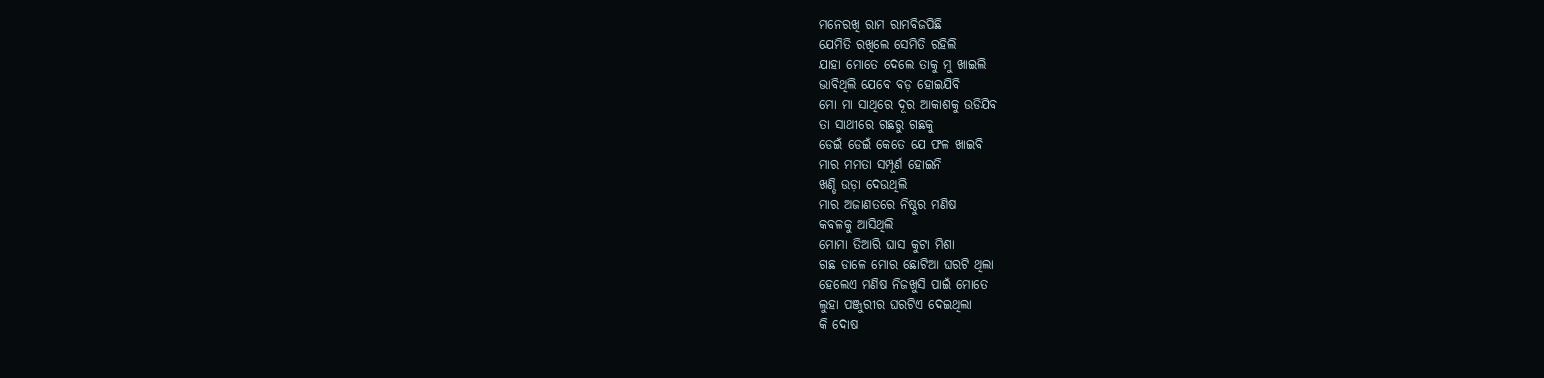ମନେରଖି ରାମ ରାମବିଜପିଛି
ଯେମିତି ରଖିଲେ ସେମିତି ରହିଲି
ଯାହା ମୋତେ ଦେଲେ ତାକୁ ମୁ ଖାଇଲି
ଭାବିଥିଲି ଯେବେ ବଡ଼ ହୋଇଯିବି
ମୋ ମା ସାଥିରେ ଦୂର ଆକାଶକୁ ଉଡିଯିବ
ତା ସାଥୀରେ ଗଛରୁ ଗଛକୁ
ଡେଇଁ ଡେଇଁ କେତେ ଯେ ଫଳ ଖାଇବି
ମାର ମମତା ସମ୍ପୂର୍ଣ ହୋଇନି
ଖଣ୍ଡି ଉଡ଼ା ଦେଉଥିଲି
ମାର ଅଜାଣତରେ ନିଷ୍ଠୁର ମଣିଷ
କବଳକୁ ଆସିଥିଲି
ମୋମା ତିଆରି ଘାସ କୁଟା ମିଶା
ଗଛ ଡାଳେ ମୋର ଛୋଟିଆ ଘରଟି ଥିଲା
ହେଲେଏ ମଣିଷ ନିଜଖୁସି ପାଇଁ ମୋତେ
ଲୁହା ପଞ୍ଜୁରୀର ଘରଟିଏ ଦେଇଥିଲା
କି ଦୋଷ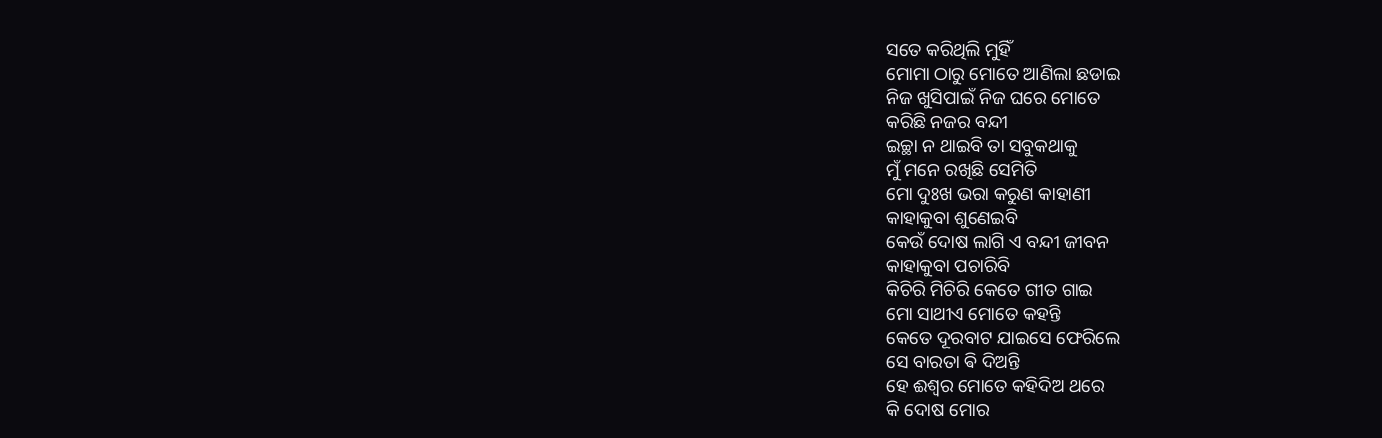ସତେ କରିଥିଲି ମୁହିଁ
ମୋମା ଠାରୁ ମୋତେ ଆଣିଲା ଛଡାଇ
ନିଜ ଖୁସିପାଇଁ ନିଜ ଘରେ ମୋତେ
କରିଛି ନଜର ବନ୍ଦୀ
ଇଚ୍ଛା ନ ଥାଇବି ତା ସବୁକଥାକୁ
ମୁଁ ମନେ ରଖିଛି ସେମିତି
ମୋ ଦୁଃଖ ଭରା କରୁଣ କାହାଣୀ
କାହାକୁବା ଶୁଣେଇବି
କେଉଁ ଦୋଷ ଲାଗି ଏ ବନ୍ଦୀ ଜୀବନ
କାହାକୁବା ପଚାରିବି
କିଚିରି ମିଚିରି କେତେ ଗୀତ ଗାଇ
ମୋ ସାଥୀଏ ମୋତେ କହନ୍ତି
କେତେ ଦୂରବାଟ ଯାଇସେ ଫେରିଲେ
ସେ ବାରତା ଵି ଦିଅନ୍ତି
ହେ ଈଶ୍ୱର ମୋତେ କହିଦିଅ ଥରେ
କି ଦୋଷ ମୋର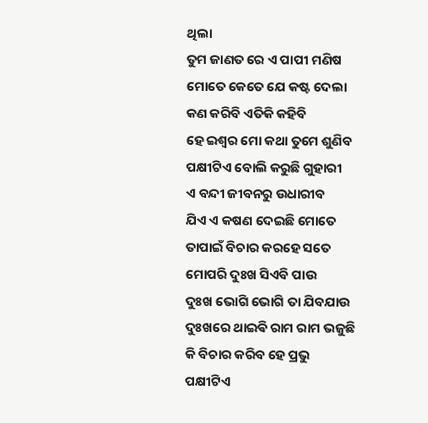ଥିଲା
ତୁମ ଜାଣତ ରେ ଏ ପାପୀ ମଣିଷ
ମୋତେ କେତେ ଯେ କଷ୍ଟ ଦେଲା
କଣ କରିବି ଏତିକି କହିବି
ହେ ଇଶ୍ୱର ମୋ କଥା ତୁମେ ଶୁଣିବ
ପକ୍ଷୀଟିଏ ବୋଲି କରୁଛି ଗୁହାରୀ
ଏ ବନ୍ଦୀ ଜୀବନରୁ ଉଧାରୀବ
ଯିଏ ଏ କଷଣ ଦେଇଛି ମୋତେ
ତାପାଇଁ ବିଚାର କରହେ ସତେ
ମୋପରି ଦୁଃଖ ସିଏବି ପାଉ
ଦୁଃଖ ଭୋଗି ଭୋଗି ତା ଯିବଯାଉ
ଦୁଃଖରେ ଥାଇଵି ରାମ ରାମ ଭଜୁଛି
କି ବିଚାର କରିବ ହେ ପ୍ରଭୁ
ପକ୍ଷୀଟିଏ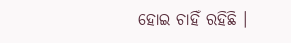ହୋଇ ଚାହିଁ ରହିଛି ।